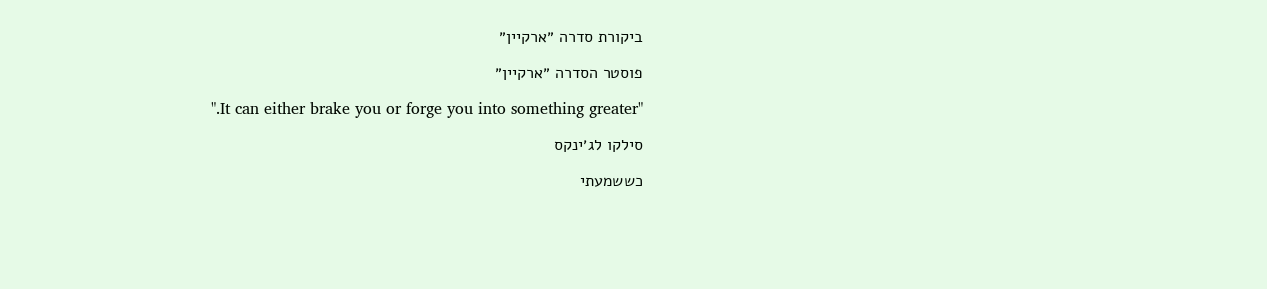ביקורת סדרה ״ארקיין״

פוסטר הסדרה ״ארקיין״

".It can either brake you or forge you into something greater"

סילקו לג׳ינקס

כששמעתי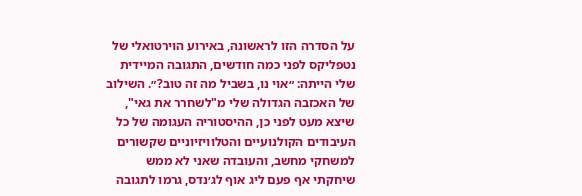על הסדרה הזו לראשונה, באירוע הוירטואלי של נטפליקס לפני כמה חודשים, התגובה המיידית שלי הייתה: ״אוי נו, בשביל מה זה טוב?״. השילוב של האכזבה הגדולה שלי מ"לשחרר את גאי", שיצא מעט לפני כן, ההיסטוריה העגומה של כל העיבודים הקולנועיים והטלוויזיוניים שקשורים למשחקי מחשב, והעובדה שאני לא ממש שיחקתי אף פעם ליג אוף לג׳נדס, גרמו לתגובה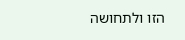הזו ולתחושה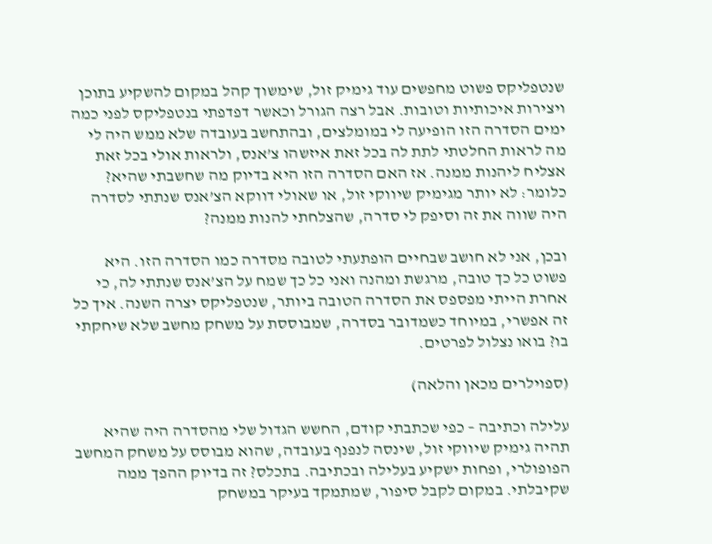שנטפליקס פשוט מחפשים עוד גימיק זול, שימשוך קהל במקום להשקיע בתוכן ויצירות איכותיות וטובות. אבל רצה הגורל וכאשר דפדפתי בנטפליקס לפני כמה ימים הסדרה הזו הופיעה לי במומלצים, ובהתחשב בעובדה שלא ממש היה לי מה לראות החלטתי לתת לה בכל זאת איזשהו צ’אנס, ולראות אולי בכל זאת אצליח ליהנות ממנה. אז האם הסדרה הזו היא בדיוק מה שחשבתי שהיא? כלומר: לא יותר מגימיק שיווקי זול, או שאולי דווקא הצ’אנס שנתתי לסדרה היה שווה את זה וסיפק לי סדרה, שהצלחתי להנות ממנה?

ובכן, אני לא חושב שבחיים הופתעתי לטובה מסדרה כמו הסדרה הזו. היא פשוט כל כך טובה, מרגשת ומהנה ואני כל כך שמח על הצ’אנס שנתתי לה, כי אחרת הייתי מפספס את הסדרה הטובה ביותר, שנטפליקס יצרה השנה. איך כל זה אפשרי, במיוחד כשמדובר בסדרה, שמבוססת על משחק מחשב שלא שיחקתי בו? בואו נצלול לפרטים.

(ספוילרים מכאן והלאה)

עלילה וכתיבה – כפי שכתבתי קודם, החשש הגדול שלי מהסדרה היה שהיא תהיה גימיק שיווקי זול, שינסה לנפנף בעובדה, שהוא מבוסס על משחק המחשב הפופולרי, ופחות ישקיע בעלילה ובכתיבה. בתכלס? זה בדיוק ההפך ממה שקיבלתי. במקום לקבל סיפור, שמתמקד בעיקר במשחק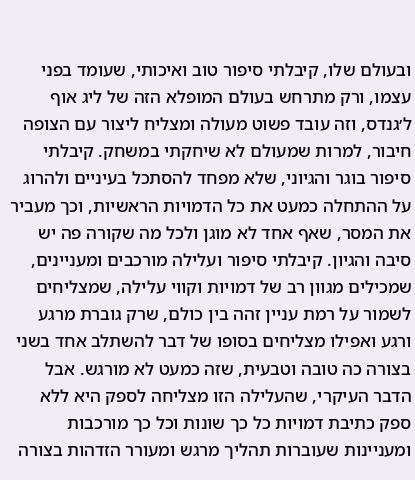ובעולם שלו, קיבלתי סיפור טוב ואיכותי, שעומד בפני עצמו, ורק מתרחש בעולם המופלא הזה של ליג אוף ל׳גנדס, וזה עובד פשוט מעולה ומצליח ליצור עם הצופה חיבור, למרות שמעולם לא שיחקתי במשחק. קיבלתי סיפור בוגר והגיוני, שלא מפחד להסתכל בעיניים ולהרוג על ההתחלה כמעט את כל הדמויות הראשיות, וכך מעביר את המסר, שאף אחד לא מוגן ולכל מה שקורה פה יש סיבה והגיון. קיבלתי סיפור ועלילה מורכבים ומעניינים, שמכילים מגוון רב של דמויות וקווי עלילה, שמצליחים לשמור על רמת עניין זהה בין כולם, שרק גוברת מרגע ורגע ואפילו מצליחים בסופו של דבר להשתלב אחד בשני בצורה כה טובה וטבעית, שזה כמעט לא מורגש. אבל הדבר העיקרי, שהעלילה הזו מצליחה לספק היא ללא ספק כתיבת דמויות כל כך שונות וכל כך מורכבות ומעניינות שעוברות תהליך מרגש ומעורר הזדהות בצורה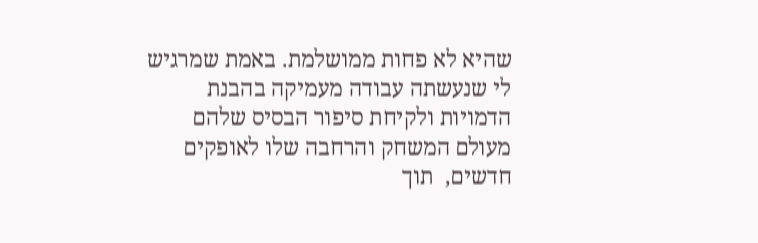שהיא לא פחות ממושלמת. באמת שמרגיש לי שנעשתה עבודה מעמיקה בהבנת הדמויות ולקיחת סיפור הבסיס שלהם מעולם המשחק והרחבה שלו לאופקים חדשים,  תוך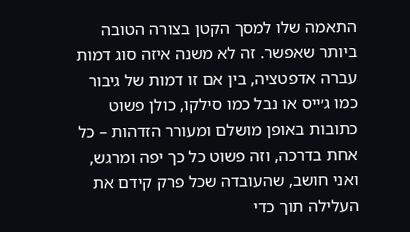התאמה שלו למסך הקטן בצורה הטובה ביותר שאפשר. זה לא משנה איזה סוג דמות עברה אדפטציה, בין אם זו דמות של גיבור כמו ג׳ייס או נבל כמו סילקו, כולן פשוט כתובות באופן מושלם ומעורר הזדהות – כל אחת בדרכה, וזה פשוט כל כך יפה ומרגש, ואני חושב, שהעובדה שכל פרק קידם את העלילה תוך כדי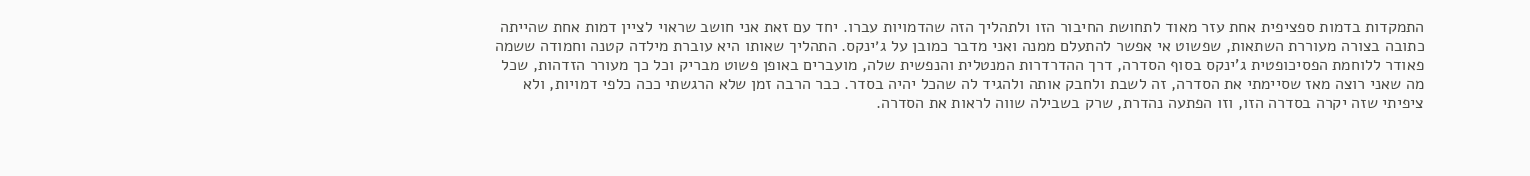התמקדות בדמות ספציפית אחת עזר מאוד לתחושת החיבור הזו ולתהליך הזה שהדמויות עברו. יחד עם זאת אני חושב שראוי לציין דמות אחת שהייתה כתובה בצורה מעוררת השתאות, שפשוט אי אפשר להתעלם ממנה ואני מדבר כמובן על ג׳ינקס. התהליך שאותו היא עוברת מילדה קטנה וחמודה ששמה פאודר ללוחמת הפסיכופטית ג'ינקס בסוף הסדרה, דרך ההדרדרות המנטלית והנפשית שלה, מועברים באופן פשוט מבריק וכל כך מעורר הזדהות, שכל מה שאני רוצה מאז שסיימתי את הסדרה, זה לשבת ולחבק אותה ולהגיד לה שהכל יהיה בסדר. כבר הרבה זמן שלא הרגשתי ככה כלפי דמויות, ולא ציפיתי שזה יקרה בסדרה הזו, וזו הפתעה נהדרת, שרק בשבילה שווה לראות את הסדרה.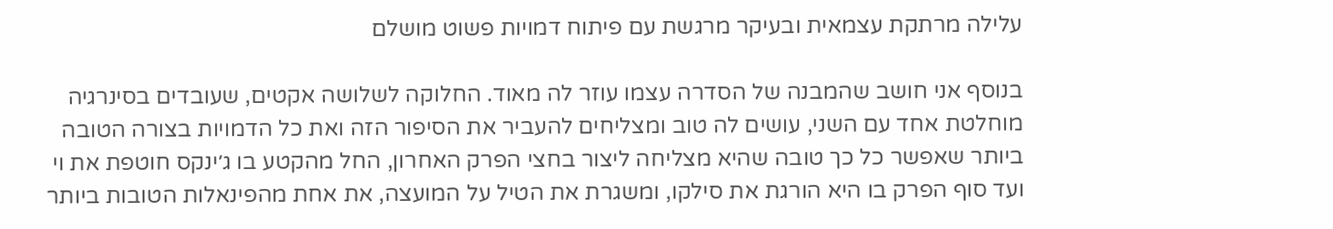עלילה מרתקת עצמאית ובעיקר מרגשת עם פיתוח דמויות פשוט מושלם

בנוסף אני חושב שהמבנה של הסדרה עצמו עוזר לה מאוד. החלוקה לשלושה אקטים, שעובדים בסינרגיה מוחלטת אחד עם השני, עושים לה טוב ומצליחים להעביר את הסיפור הזה ואת כל הדמויות בצורה הטובה ביותר שאפשר כל כך טובה שהיא מצליחה ליצור בחצי הפרק האחרון, החל מהקטע בו ג׳ינקס חוטפת את וי ועד סוף הפרק בו היא הורגת את סילקו, ומשגרת את הטיל על המועצה, את אחת מהפינאלות הטובות ביותר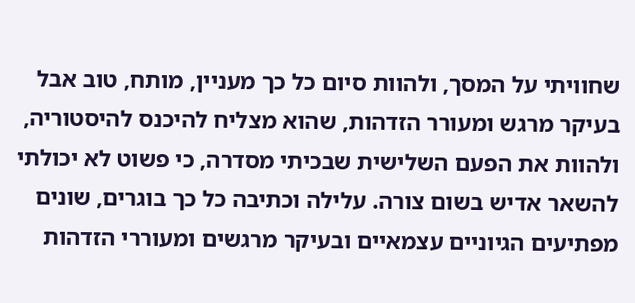שחוויתי על המסך, ולהוות סיום כל כך מעניין, מותח, טוב אבל בעיקר מרגש ומעורר הזדהות, שהוא מצליח להיכנס להיסטוריה, ולהוות את הפעם השלישית שבכיתי מסדרה, כי פשוט לא יכולתי להשאר אדיש בשום צורה. עלילה וכתיבה כל כך בוגרים, שונים מפתיעים הגיוניים עצמאיים ובעיקר מרגשים ומעוררי הזדהות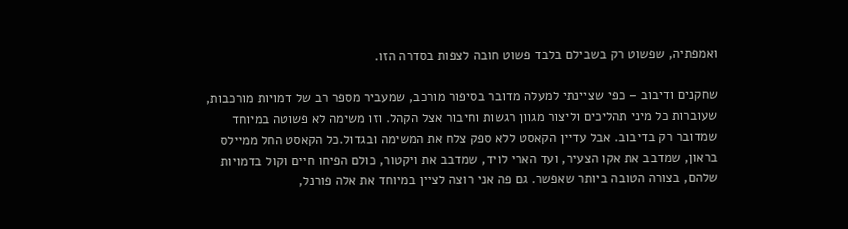ואמפתיה, שפשוט רק בשבילם בלבד פשוט חובה לצפות בסדרה הזו.

שחקנים ודיבוב – כפי שציינתי למעלה מדובר בסיפור מורכב, שמעביר מספר רב של דמויות מורכבות, שעוברות כל מיני תהליכים וליצור מגוון רגשות וחיבור אצל הקהל. וזו משימה לא פשוטה במיוחד שמדובר רק בדיבוב. אבל עדיין הקאסט ללא ספק צלח את המשימה ובגדול.כל הקאסט החל ממיילס בראון, שמדבב את אקו הצעיר, ועד הארי לויד, שמדבב את ויקטור, כולם הפיחו חיים וקול בדמויות שלהם, בצורה הטובה ביותר שאפשר. גם פה אני רוצה לציין במיוחד את אלה פורנל,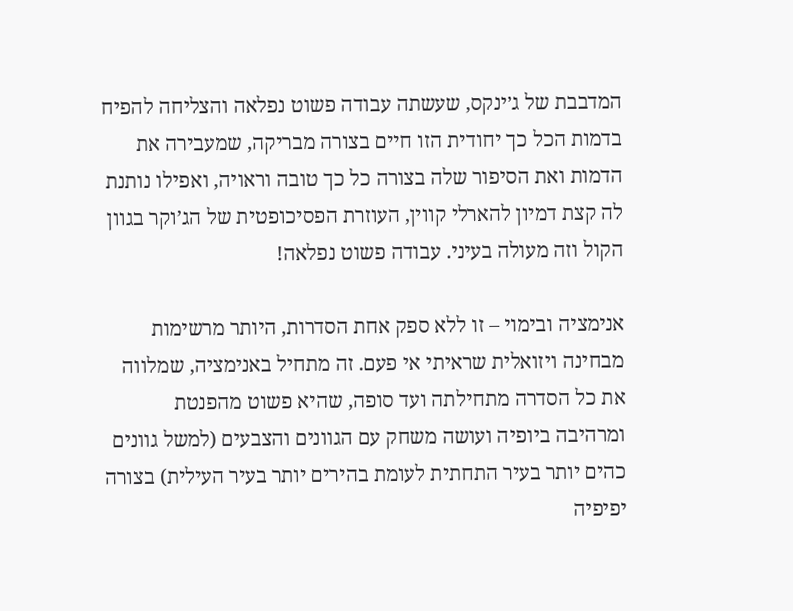המדבבת של ג׳ינקס, שעשתה עבודה פשוט נפלאה והצליחה להפיח בדמות הכל כך יחודית הזו חיים בצורה מבריקה, שמעבירה את הדמות ואת הסיפור שלה בצורה כל כך טובה וראויה, ואפילו נותנת לה קצת דמיון להארלי קווין, העוזרת הפסיכופטית של הג’וקר בגוון הקול וזה מעולה בעיני. עבודה פשוט נפלאה!

אנימציה ובימוי – זו ללא ספק אחת הסדרות, היותר מרשימות מבחינה ויזואלית שראיתי אי פעם. זה מתחיל באנימציה, שמלווה את כל הסדרה מתחילתה ועד סופה, שהיא פשוט מהפנטת ומרהיבה ביופיה ועושה משחק עם הגוונים והצבעים (למשל גוונים כהים יותר בעיר התחתית לעומת בהירים יותר בעיר העילית) בצורה יפיפיה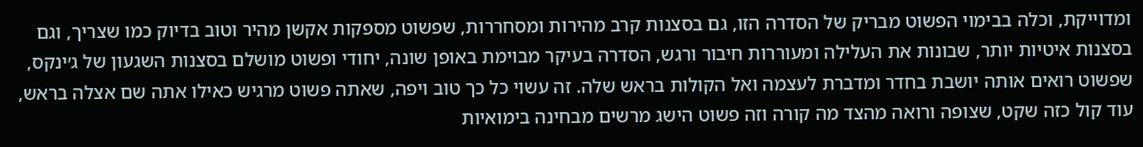ומדוייקת, וכלה בבימוי הפשוט מבריק של הסדרה הזו, גם בסצנות קרב מהירות ומסחררות, שפשוט מספקות אקשן מהיר וטוב בדיוק כמו שצריך, וגם בסצנות איטיות יותר, שבונות את העלילה ומעוררות חיבור ורגש, הסדרה בעיקר מבוימת באופן שונה, יחודי ופשוט מושלם בסצנות השגעון של ג׳ינקס, שפשוט רואים אותה יושבת בחדר ומדברת לעצמה ואל הקולות בראש שלה. זה עשוי כל כך טוב ויפה, שאתה פשוט מרגיש כאילו אתה שם אצלה בראש, עוד קול כזה שקט, שצופה ורואה מהצד מה קורה וזה פשוט הישג מרשים מבחינה בימואיות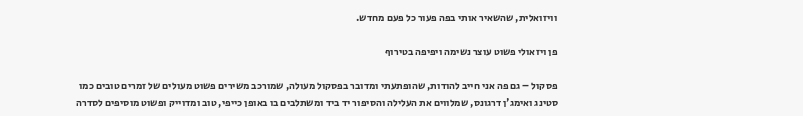וויזואלית, שהשאיר אותי בפה פעור כל פעם מחדש.

פן ויזאולי פשוט עוצר נשימה ויפיפה בטירוף

פסקול – גם פה אני חייב להודות, שהופתעתי ומדובר בפסקול מעולה, שמורכב משירים פשוט מעולים של זמרים טובים כמו סטינג ואימג'ן דרגונס, שמלווים את העלילה והסיפור יד ביד ומשתלבים בו באופן כייפי, טוב ומדוייק ופשוט מוסיפים לסדרה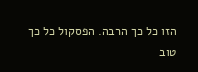הזו כל כך הרבה. הפסקול כל כך טוב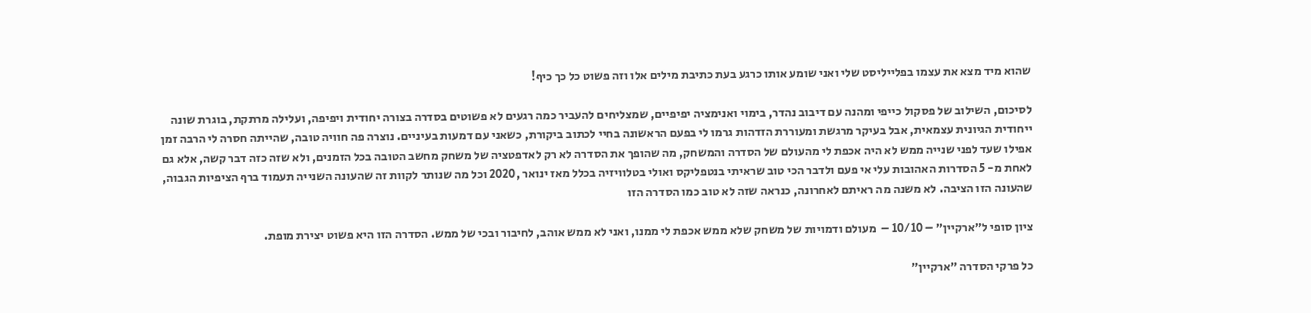שהוא מיד מצא את עצמו בפלייליסט שלי ואני שומע אותו כרגע בעת כתיבת מילים אלו וזה פשוט כל כך כיף!

לסיכום, השילוב של פסקול כייפי ומהנה עם דיבוב נהדר, בימוי ואנימציה יפיפיים, שמצליחים להעביר כמה רגעים לא פשוטים בסדרה בצורה יחודית ויפיפה, ועלילה מרתקת, בוגרת שונה ייחודית הגיונית עצמאית, אבל בעיקר מרגשת ומעוררת הזדהות גרמו לי בפעם הראשונה בחיי לכתוב ביקורת, כשאני עם דמעות בעיניים. נוצרה פה חוויה טובה, שהייתה חסרה לי הרבה זמן  אפילו שעד לפני שנייה ממש לא היה אכפת לי מהעולם של הסדרה והמשחק, מה שהופך את הסדרה לא רק לאדפטציה של משחק מחשב הטובה בכל הזמנים, ולא שזה כזה דבר קשה, אלא גם לאחת מ- 5 הסדרות האהובות עלי אי פעם ולדבר הכי טוב שראיתי בנטפליקס ואולי בטלוויזיה בכלל מאז ינואר ,2020 וכל מה שנותר לקוות זה שהעונה השנייה תעמוד ברף הציפיות הגבוה, שהעונה הזו הציבה. לא משנה מה ראיתם לאחרונה, כנראה שזה לא טוב כמו הסדרה הזו

ציון סופי ל״ארקיין״ – 10/10 –  מעולם ודמויות של משחק שלא ממש אכפת לי ממנו, ואני לא ממש אוהב, לחיבור ובכי של ממש. הסדרה הזו היא פשוט יצירת מופת.

כל פרקי הסדרה ״ארקיין״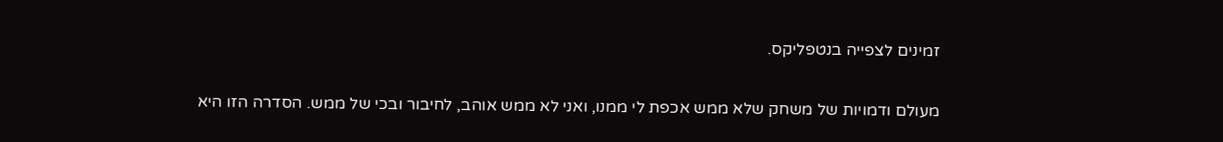זמינים לצפייה בנטפליקס.

מעולם ודמויות של משחק שלא ממש אכפת לי ממנו, ואני לא ממש אוהב, לחיבור ובכי של ממש. הסדרה הזו היא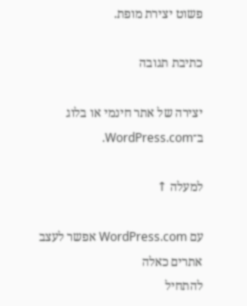פשוט יצירת מופת.

כתיבת תגובה

יצירה של אתר חינמי או בלוג ב־WordPress.com.

למעלה ↑

עם WordPress.com אפשר לעצב אתרים כאלה
להתחיל